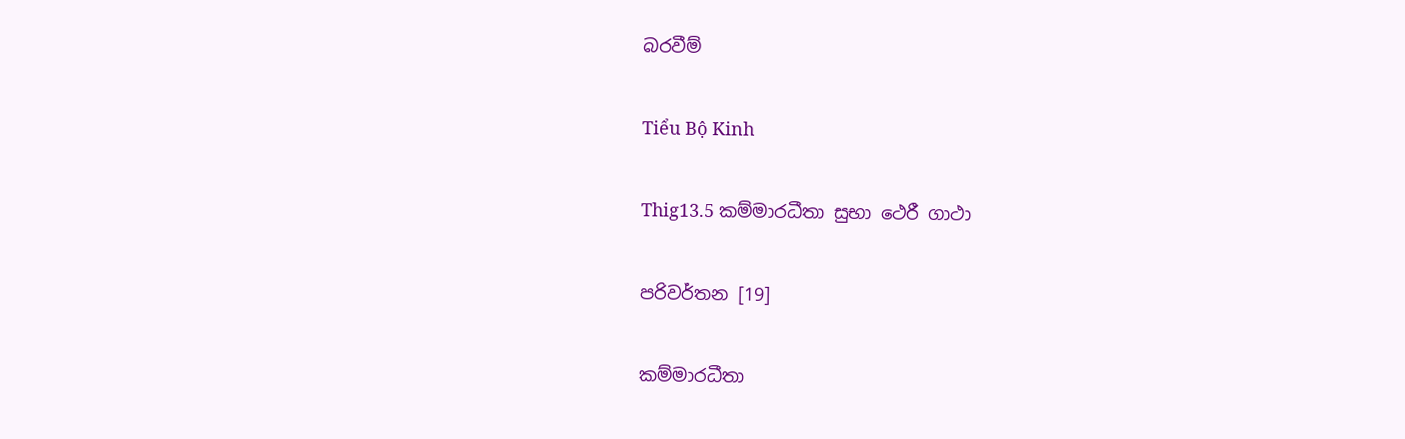බරවීම්

Tiểu Bộ Kinh

Thig13.5 කම්මාරධීතා සුභා ථෙරී ගාථා

පරිවර්තන [19]

කම්මාරධීතා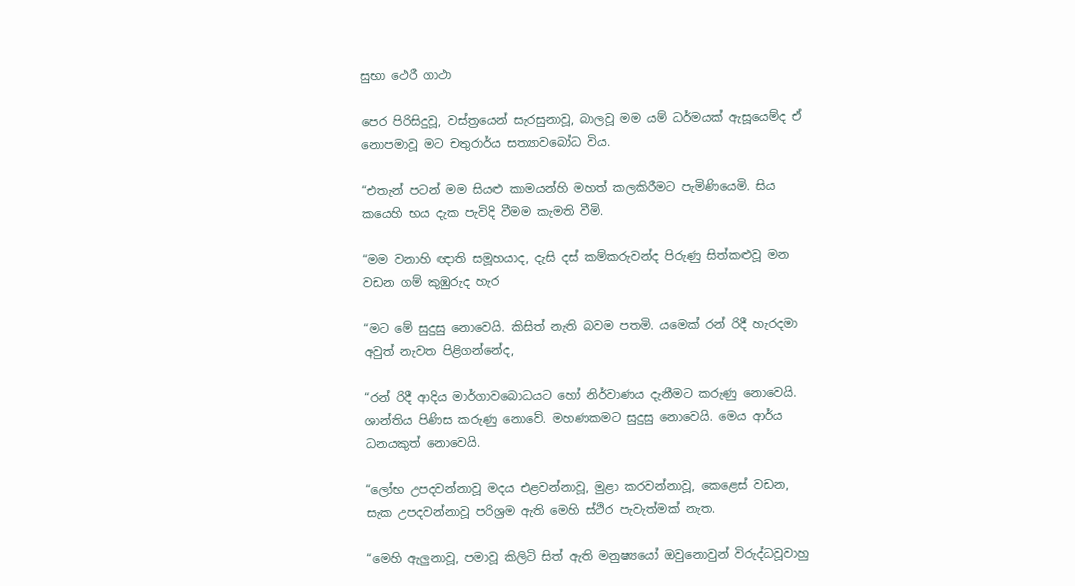සුභා ථෙරී ගාථා

පෙර පිරිසිදුවූ, වස්ත්‍රයෙන් සැරසුනාවූ, බාලවූ මම යම් ධර්මයක් ඇසූයෙම්ද ඒ නොපමාවූ මට චතුරාර්ය සත්‍යාවබෝධ විය.

“එතැන් පටන් මම සියළු කාමයන්හි මහත් කලකිරීමට පැමිණියෙමි. සිය කයෙහි භය දැක පැවිදි වීමම කැමති වීමි.

“මම වනාහි ඥාති සමූහයාද, දැසි දස් කම්කරුවන්ද පිරුණු සිත්කළුවූ මන වඩන ගම් කුඹුරුද හැර

“මට මේ සුදුසු නොවෙයි. කිසිත් නැති බවම පතමි. යමෙක් රන් රිදී හැරදමා අවුත් නැවත පිළිගන්නේද,

“රන් රිදී ආදිය මාර්ගාවබොධයට හෝ නිර්වාණය දැනීමට කරුණු නොවෙයි. ශාන්තිය පිණිස කරුණු නොවේ. මහණකමට සුදුසු නොවෙයි. මෙය ආර්ය ධනයකුත් නොවෙයි.

“ලෝභ උපදවන්නාවූ මදය එළවන්නාවූ, මුළා කරවන්නාවූ, කෙළෙස් වඩන, සැක උපදවන්නාවූ පරිශ්‍රම ඇති මෙහි ස්ථිර පැවැත්මක් නැත.

“මෙහි ඇලුනාවූ, පමාවූ කිලිටි සිත් ඇති මනුෂ්‍යයෝ ඔවුනොවුන් විරුද්ධවූවාහු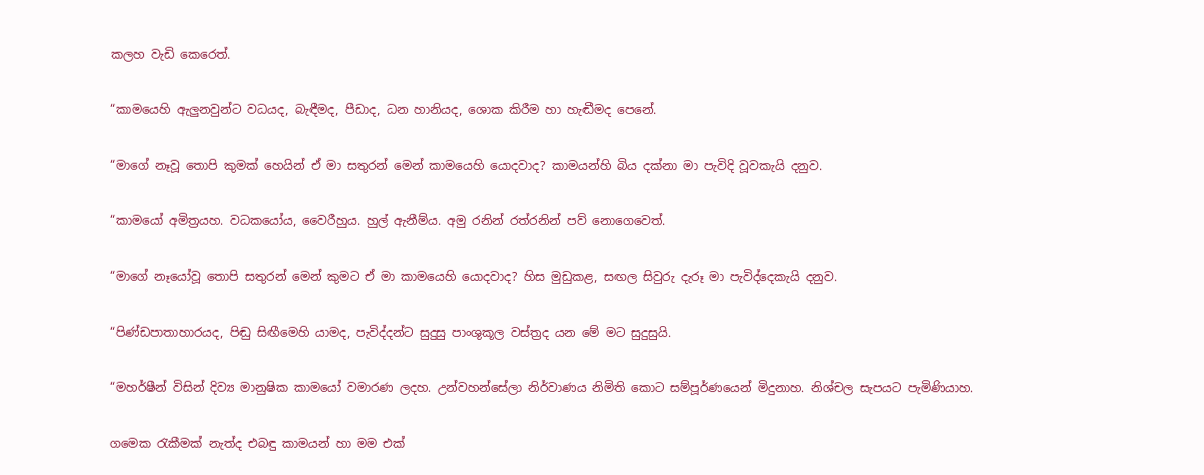කලහ වැඩි කෙරෙත්.

“කාමයෙහි ඇලුනවුන්ට වධයද, බැඳීමද, පීඩාද, ධන හානියද, ශොක කිරීම හා හැඬීමද පෙනේ.

“මාගේ නෑවූ තොපි කුමක් හෙයින් ඒ මා සතුරන් මෙන් කාමයෙහි යොදවාද? කාමයන්හි බිය දක්නා මා පැවිදි වූවකැයි දනුව.

“කාමයෝ අමිත්‍රයහ. වධකයෝය, වෛරීහුය. හුල් ඇනීම්ය. අමු රනින් රත්රනින් පව් නොගෙවෙත්.

“මාගේ නෑයෝවූ තොපි සතුරන් මෙන් කුමට ඒ මා කාමයෙහි යොදවාද? හිස මුඩුකළ, සඟල සිවුරු දැරූ මා පැවිද්දෙකැයි දනුව.

“පිණ්ඩපාතාහාරයද, පිඬු සිඟීමෙහි යාමද, පැවිද්දන්ට සුදුසු පාංශුකූල වස්ත්‍රද යන මේ මට සුදුසුයි.

“මහර්ෂීන් විසින් දිව්‍ය මානුෂික කාමයෝ වමාරණ ලදහ. උන්වහන්සේලා නිර්වාණය නිමිති කොට සම්පූර්ණයෙන් මිදුනාහ. නිශ්චල සැපයට පැමිණියාහ.

ගමෙක රැකීමක් නැත්ද එබඳු කාමයන් හා මම එක්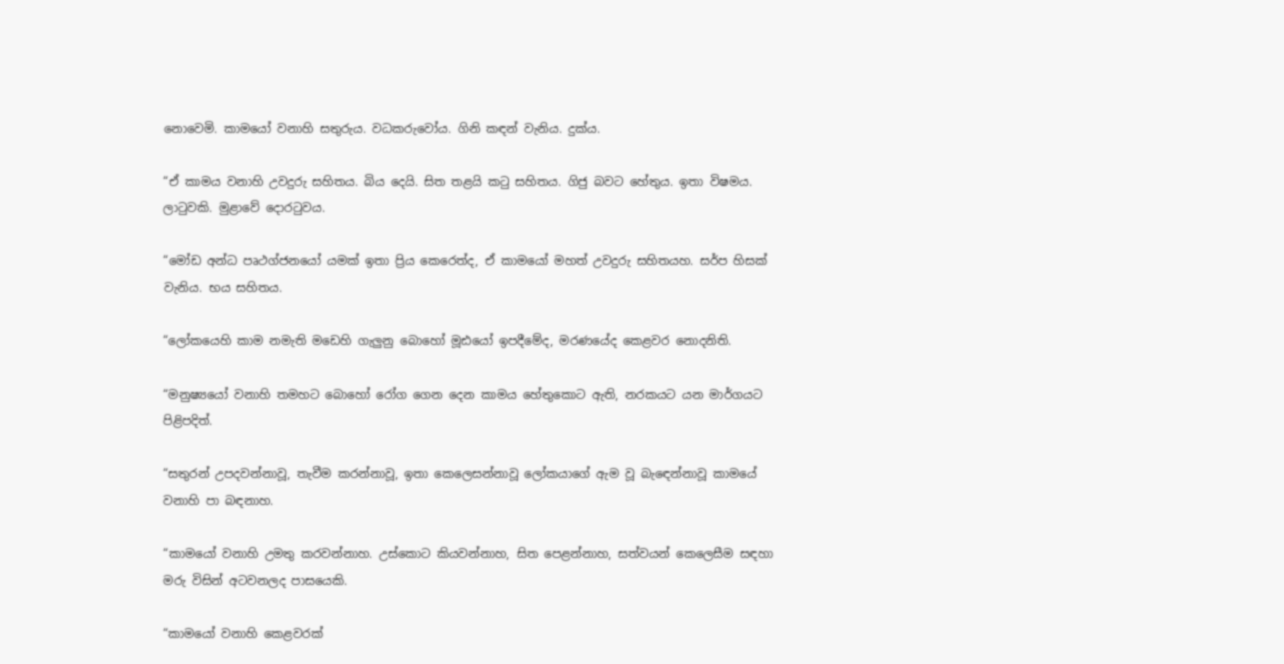නොවෙමි. කාමයෝ වනාහි සතුරුය. වධකරුවෝය. ගිනි කඳන් වැනිය. දුක්ය.

“ඒ කාමය වනාහි උවදුරු සහිතය. බිය දෙයි. සිත තළයි කටු සහිතය. ගිජු බවට හේතුය. ඉතා විෂමය. ලාටුවකි. මුළාවේ දොරටුවය.

“මෝඩ අන්ධ පෘථග්ජනයෝ යමක් ඉතා ප්‍රිය කෙරෙත්ද, ඒ කාමයෝ මහත් උවදුරු සහිතයහ. සර්ප හිසක් වැනිය. භය සහිතය.

“ලෝකයෙහි කාම නමැති මඩෙහි ගැලුනු බොහෝ මූඪයෝ ඉපදීමේද, මරණයේද කෙළවර නොදනිති.

“මනුෂ්‍යයෝ වනාහි තමහට බොහෝ රෝග ගෙන දෙන කාමය හේතුකොට ඇති, නරකයට යන මාර්ගයට පිළිපදිත්.

“සතුරන් උපදවන්නාවූ, තැවීම කරන්නාවූ, ඉතා කෙලෙසන්නාවූ ලෝකයාගේ ඇම වූ බැඳෙන්නාවූ කාමයේ වනාහි පා බඳනාහ.

“කාමයෝ වනාහි උමතු කරවන්නාහ. උස්කොට කියවන්නාහ, සිත පෙළන්නාහ, සත්වයන් කෙලෙසීම සඳහා මරු විසින් අටවනලද පාසයෙකි.

“කාමයෝ වනාහි කෙළවරක්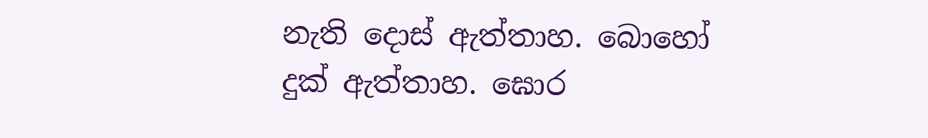නැති දොස් ඇත්තාහ. බොහෝ දුක් ඇත්තාහ. ඝොර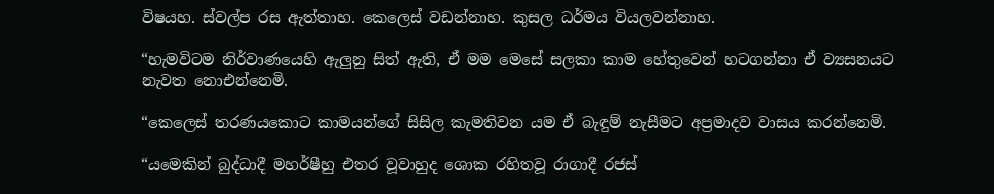විෂයහ. ස්වල්ප රස ඇත්තාහ. කෙලෙස් වඩන්නාහ. කුසල ධර්මය වියලවන්නාහ.

“හැමවිටම නිර්වාණයෙහි ඇලුනු සිත් ඇති, ඒ මම මෙසේ සලකා කාම හේතුවෙන් හටගන්නා ඒ ව්‍යසනයට නැවත නොඑන්නෙමි.

“කෙලෙස් තරණයකොට කාමයන්ගේ සිසිල කැමතිවන යම ඒ බැඳුම් නැසීමට අප්‍රමාදව වාසය කරන්නෙමි.

“යමෙකින් බුද්ධාදී මහර්ෂීහු එතර වූවාහුද ශොක රහිතවූ රාගාදී රජස්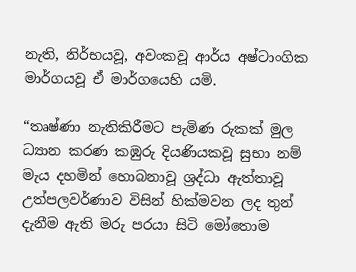නැති, නිර්භයවූ, අවංකවූ ආර්ය අෂ්ටාංගික මාර්ගයවූ ඒ මාර්ගයෙහි යමි.

“තෘෂ්ණා නැතිකිරීමට පැමිණ රුකක් මුල ධ්‍යාන කරණ කඹුරු දියණියකවූ සුභා නම් මැය දහමින් හොබනාවූ ශ්‍රද්ධා ඇත්තාවූ උත්පලවර්ණාව විසින් හික්මවන ලද තුන් දැනීම ඇති මරු පරයා සිටි මෝතොම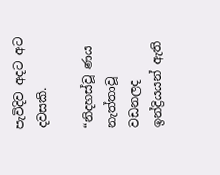පැවිදිව අදට අට දවසකි.

“නිදහස්වූ ණය නැත්තාවූ වඩනලද ඉන්ද්‍රියයන් ඇති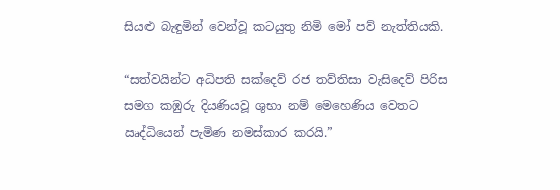සියළු බැඳුමින් වෙන්වූ කටයුතු නිමි මෝ පව් නැත්තියකි.

“සත්වයින්ට අධිපති සක්දෙව් රජ තව්තිසා වැසිදෙව් පිරිස සමග කඹුරු දියණියවූ ශුභා නම් මෙහෙණිය වෙතට ඍද්ධියෙන් පැමිණ නමස්කාර කරයි.”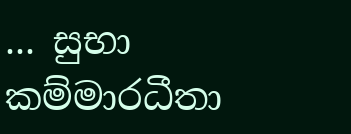... සුභා කම්මාරධීතා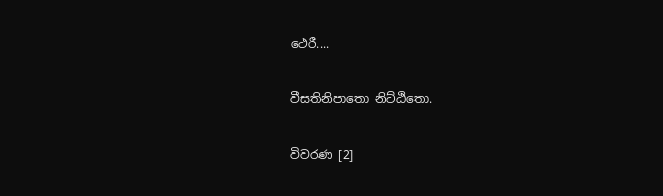ථෙරී....

වීසතිනිපාතො නිට්ඨිතො.

විවරණ [2]